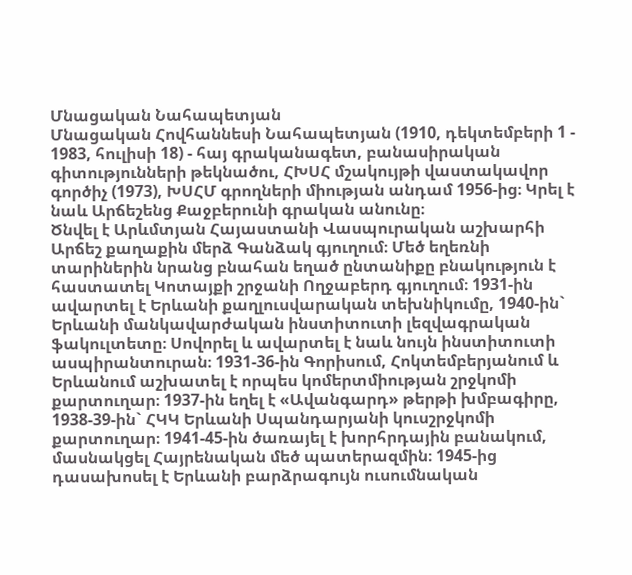Մնացական Նահապետյան
Մնացական Հովհաննեսի Նահապետյան (1910, դեկտեմբերի 1 - 1983, հուլիսի 18) - հայ գրականագետ, բանասիրական գիտությունների թեկնածու, ՀԽՍՀ մշակույթի վաստակավոր գործիչ (1973), ԽՍՀՄ գրողների միության անդամ 1956-ից։ Կրել է նաև Արճեշենց Քաջբերունի գրական անունը։
Ծնվել է Արևմտյան Հայաստանի Վասպուրական աշխարհի Արճեշ քաղաքին մերձ Գանձակ գյուղում։ Մեծ եղեռնի տարիներին նրանց բնահան եղած ընտանիքը բնակություն է հաստատել Կոտայքի շրջանի Ողջաբերդ գյուղում։ 1931-ին ավարտել է Երևանի քաղլուսվարական տեխնիկումը, 1940-ին` Երևանի մանկավարժական ինստիտուտի լեզվագրական ֆակուլտետը։ Սովորել և ավարտել է նաև նույն ինստիտուտի ասպիրանտուրան։ 1931-36-ին Գորիսում, Հոկտեմբերյանում և Երևանում աշխատել է որպես կոմերտմիության շրջկոմի քարտուղար։ 1937-ին եղել է «Ավանգարդ» թերթի խմբագիրը, 1938-39-ին` ՀԿԿ Երևանի Սպանդարյանի կուսշրջկոմի քարտուղար։ 1941-45-ին ծառայել է խորհրդային բանակում, մասնակցել Հայրենական մեծ պատերազմին։ 1945-ից դասախոսել է Երևանի բարձրագույն ուսումնական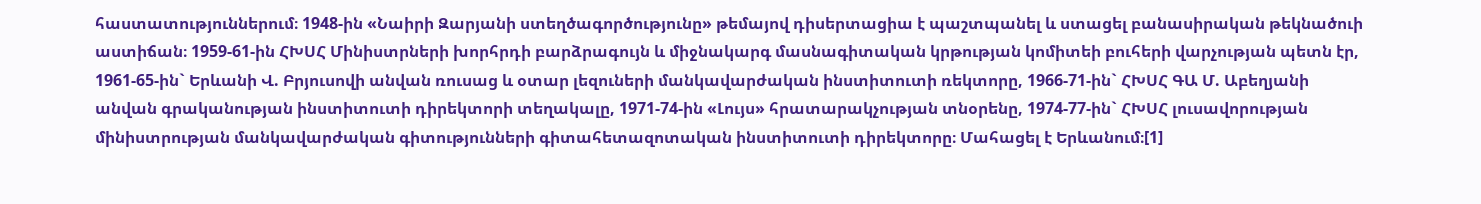հաստատություններում։ 1948-ին «Նաիրի Զարյանի ստեղծագործությունը» թեմայով դիսերտացիա է պաշտպանել և ստացել բանասիրական թեկնածուի աստիճան։ 1959-61-ին ՀԽՍՀ Մինիստրների խորհրդի բարձրագույն և միջնակարգ մասնագիտական կրթության կոմիտեի բուհերի վարչության պետն էր, 1961-65-ին` Երևանի Վ. Բրյուսովի անվան ռուսաց և օտար լեզուների մանկավարժական ինստիտուտի ռեկտորը, 1966-71-ին` ՀԽՍՀ ԳԱ Մ. Աբեղյանի անվան գրականության ինստիտուտի դիրեկտորի տեղակալը, 1971-74-ին «Լույս» հրատարակչության տնօրենը, 1974-77-ին` ՀԽՍՀ լուսավորության մինիստրության մանկավարժական գիտությունների գիտահետազոտական ինստիտուտի դիրեկտորը։ Մահացել է Երևանում։[1]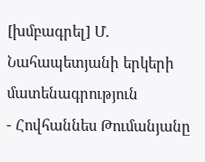[խմբագրել] Մ. Նահապետյանի երկերի մատենագրություն
- Հովհաննես Թումանյանը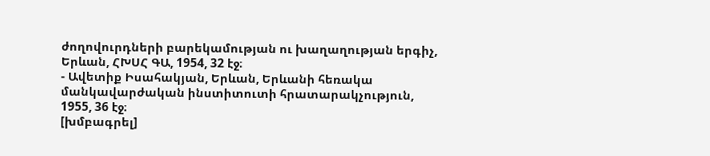ժողովուրդների բարեկամության ու խաղաղության երգիչ, Երևան, ՀԽՍՀ ԳԱ, 1954, 32 էջ։
- Ավետիք Իսահակյան, Երևան, Երևանի հեռակա մանկավարժական ինստիտուտի հրատարակչություն, 1955, 36 էջ։
[խմբագրել]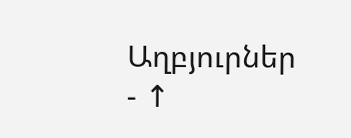Աղբյուրներ
- ↑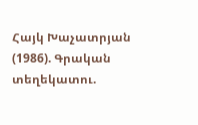Հայկ Խաչատրյան (1986). Գրական տեղեկատու.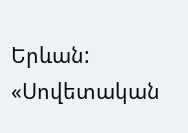Երևան: «Սովետական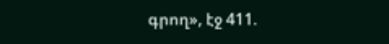գրող», էջ 411.